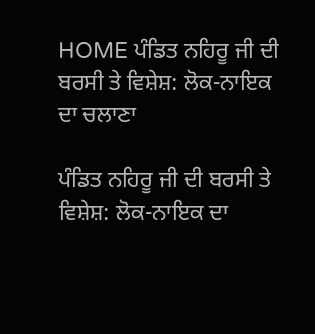HOME ਪੰਡਿਤ ਨਹਿਰੂ ਜੀ ਦੀ ਬਰਸੀ ਤੇ ਵਿਸ਼ੇਸ਼: ਲੋਕ-ਨਾਇਕ ਦਾ ਚਲਾਣਾ

ਪੰਡਿਤ ਨਹਿਰੂ ਜੀ ਦੀ ਬਰਸੀ ਤੇ ਵਿਸ਼ੇਸ਼: ਲੋਕ-ਨਾਇਕ ਦਾ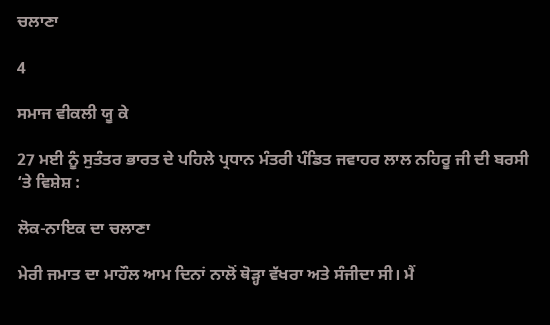ਚਲਾਣਾ

4

ਸਮਾਜ ਵੀਕਲੀ ਯੂ ਕੇ

27 ਮਈ ਨੂੰ ਸੁਤੰਤਰ ਭਾਰਤ ਦੇ ਪਹਿਲੇ ਪ੍ਰਧਾਨ ਮੰਤਰੀ ਪੰਡਿਤ ਜਵਾਹਰ ਲਾਲ ਨਹਿਰੂ ਜੀ ਦੀ ਬਰਸੀ ‘ਤੇ ਵਿਸ਼ੇਸ਼ :

ਲੋਕ-ਨਾਇਕ ਦਾ ਚਲਾਣਾ

ਮੇਰੀ ਜਮਾਤ ਦਾ ਮਾਹੌਲ ਆਮ ਦਿਨਾਂ ਨਾਲੋਂ ਥੋੜ੍ਹਾ ਵੱਖਰਾ ਅਤੇ ਸੰਜੀਦਾ ਸੀ। ਮੈਂ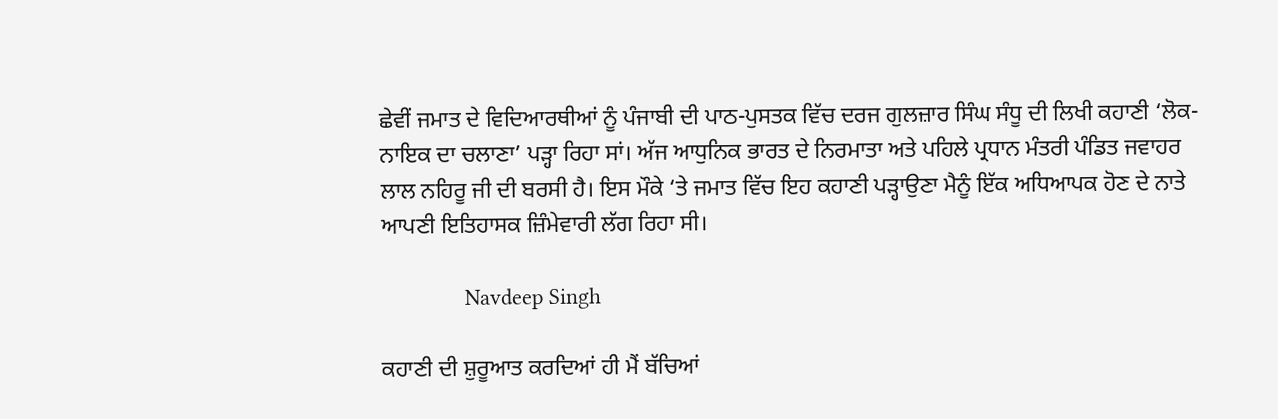ਛੇਵੀਂ ਜਮਾਤ ਦੇ ਵਿਦਿਆਰਥੀਆਂ ਨੂੰ ਪੰਜਾਬੀ ਦੀ ਪਾਠ-ਪੁਸਤਕ ਵਿੱਚ ਦਰਜ ਗੁਲਜ਼ਾਰ ਸਿੰਘ ਸੰਧੂ ਦੀ ਲਿਖੀ ਕਹਾਣੀ ‘ਲੋਕ-ਨਾਇਕ ਦਾ ਚਲਾਣਾ’ ਪੜ੍ਹਾ ਰਿਹਾ ਸਾਂ। ਅੱਜ ਆਧੁਨਿਕ ਭਾਰਤ ਦੇ ਨਿਰਮਾਤਾ ਅਤੇ ਪਹਿਲੇ ਪ੍ਰਧਾਨ ਮੰਤਰੀ ਪੰਡਿਤ ਜਵਾਹਰ ਲਾਲ ਨਹਿਰੂ ਜੀ ਦੀ ਬਰਸੀ ਹੈ। ਇਸ ਮੌਕੇ ‘ਤੇ ਜਮਾਤ ਵਿੱਚ ਇਹ ਕਹਾਣੀ ਪੜ੍ਹਾਉਣਾ ਮੈਨੂੰ ਇੱਕ ਅਧਿਆਪਕ ਹੋਣ ਦੇ ਨਾਤੇ ਆਪਣੀ ਇਤਿਹਾਸਕ ਜ਼ਿੰਮੇਵਾਰੀ ਲੱਗ ਰਿਹਾ ਸੀ।

              Navdeep Singh

ਕਹਾਣੀ ਦੀ ਸ਼ੁਰੂਆਤ ਕਰਦਿਆਂ ਹੀ ਮੈਂ ਬੱਚਿਆਂ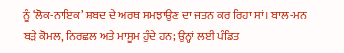ਨੂੰ ‘ਲੋਕ-ਨਾਇਕ’ ਸ਼ਬਦ ਦੇ ਅਰਥ ਸਮਝਾਉਣ ਦਾ ਜਤਨ ਕਰ ਰਿਹਾ ਸਾਂ। ਬਾਲ-ਮਨ ਬੜੇ ਕੋਮਲ, ਨਿਰਛਲ ਅਤੇ ਮਾਸੂਮ ਹੁੰਦੇ ਹਨ; ਉਨ੍ਹਾਂ ਲਈ ਪੰਡਿਤ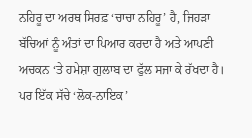ਨਹਿਰੂ ਦਾ ਅਰਥ ਸਿਰਫ਼ ‘ਚਾਚਾ ਨਹਿਰੂ’ ਹੈ, ਜਿਹੜਾ ਬੱਚਿਆਂ ਨੂੰ ਅੰਤਾਂ ਦਾ ਪਿਆਰ ਕਰਦਾ ਹੈ ਅਤੇ ਆਪਣੀ ਅਚਕਨ ‘ਤੇ ਹਮੇਸ਼ਾ ਗੁਲਾਬ ਦਾ ਫੁੱਲ ਸਜਾ ਕੇ ਰੱਖਦਾ ਹੈ। ਪਰ ਇੱਕ ਸੱਚੇ ‘ਲੋਕ-ਨਾਇਕ’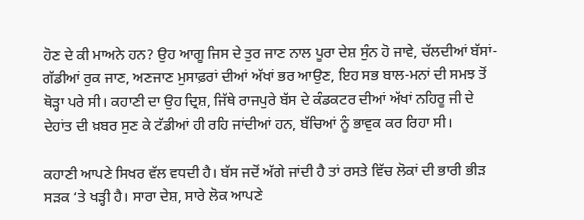ਹੋਣ ਦੇ ਕੀ ਮਾਅਨੇ ਹਨ? ਉਹ ਆਗੂ ਜਿਸ ਦੇ ਤੁਰ ਜਾਣ ਨਾਲ ਪੂਰਾ ਦੇਸ਼ ਸੁੰਨ ਹੋ ਜਾਵੇ, ਚੱਲਦੀਆਂ ਬੱਸਾਂ-ਗੱਡੀਆਂ ਰੁਕ ਜਾਣ, ਅਣਜਾਣ ਮੁਸਾਫ਼ਰਾਂ ਦੀਆਂ ਅੱਖਾਂ ਭਰ ਆਉਣ, ਇਹ ਸਭ ਬਾਲ-ਮਨਾਂ ਦੀ ਸਮਝ ਤੋਂ ਥੋੜ੍ਹਾ ਪਰੇ ਸੀ। ਕਹਾਣੀ ਦਾ ਉਹ ਦ੍ਰਿਸ਼, ਜਿੱਥੇ ਰਾਜਪੁਰੇ ਬੱਸ ਦੇ ਕੰਡਕਟਰ ਦੀਆਂ ਅੱਖਾਂ ਨਹਿਰੂ ਜੀ ਦੇ ਦੇਹਾਂਤ ਦੀ ਖ਼ਬਰ ਸੁਣ ਕੇ ਟੱਡੀਆਂ ਹੀ ਰਹਿ ਜਾਂਦੀਆਂ ਹਨ, ਬੱਚਿਆਂ ਨੂੰ ਭਾਵੁਕ ਕਰ ਰਿਹਾ ਸੀ।

ਕਹਾਣੀ ਆਪਣੇ ਸਿਖਰ ਵੱਲ ਵਧਦੀ ਹੈ। ਬੱਸ ਜਦੋਂ ਅੱਗੇ ਜਾਂਦੀ ਹੈ ਤਾਂ ਰਸਤੇ ਵਿੱਚ ਲੋਕਾਂ ਦੀ ਭਾਰੀ ਭੀੜ ਸੜਕ ‘ਤੇ ਖੜ੍ਹੀ ਹੈ। ਸਾਰਾ ਦੇਸ਼, ਸਾਰੇ ਲੋਕ ਆਪਣੇ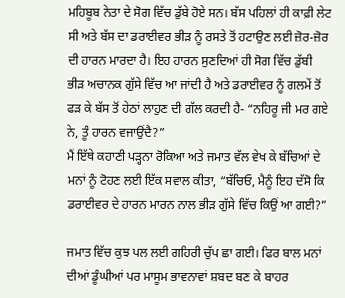ਮਹਿਬੂਬ ਨੇਤਾ ਦੇ ਸੋਗ ਵਿੱਚ ਡੁੱਬੇ ਹੋਏ ਸਨ। ਬੱਸ ਪਹਿਲਾਂ ਹੀ ਕਾਫ਼ੀ ਲੇਟ ਸੀ ਅਤੇ ਬੱਸ ਦਾ ਡਰਾਈਵਰ ਭੀੜ ਨੂੰ ਰਸਤੇ ਤੋਂ ਹਟਾਉਣ ਲਈ ਜ਼ੋਰ-ਜ਼ੋਰ ਦੀ ਹਾਰਨ ਮਾਰਦਾ ਹੈ। ਇਹ ਹਾਰਨ ਸੁਣਦਿਆਂ ਹੀ ਸੋਗ ਵਿੱਚ ਡੁੱਬੀ ਭੀੜ ਅਚਾਨਕ ਗੁੱਸੇ ਵਿੱਚ ਆ ਜਾਂਦੀ ਹੈ ਅਤੇ ਡਰਾਈਵਰ ਨੂੰ ਗਲਮੇਂ ਤੋਂ ਫੜ ਕੇ ਬੱਸ ਤੋਂ ਹੇਠਾਂ ਲਾਹੁਣ ਦੀ ਗੱਲ ਕਰਦੀ ਹੈ- “ਨਹਿਰੂ ਜੀ ਮਰ ਗਏ ਨੇ, ਤੂੰ ਹਾਰਨ ਵਜਾਉਂਦੈ?”
ਮੈਂ ਇੱਥੇ ਕਹਾਣੀ ਪੜ੍ਹਨਾ ਰੋਕਿਆ ਅਤੇ ਜਮਾਤ ਵੱਲ ਵੇਖ ਕੇ ਬੱਚਿਆਂ ਦੇ ਮਨਾਂ ਨੂੰ ਟੋਹਣ ਲਈ ਇੱਕ ਸਵਾਲ ਕੀਤਾ, “ਬੱਚਿਓ, ਮੈਨੂੰ ਇਹ ਦੱਸੋ ਕਿ ਡਰਾਈਵਰ ਦੇ ਹਾਰਨ ਮਾਰਨ ਨਾਲ ਭੀੜ ਗੁੱਸੇ ਵਿੱਚ ਕਿਉਂ ਆ ਗਈ?”

ਜਮਾਤ ਵਿੱਚ ਕੁਝ ਪਲ ਲਈ ਗਹਿਰੀ ਚੁੱਪ ਛਾ ਗਈ। ਫਿਰ ਬਾਲ ਮਨਾਂ ਦੀਆਂ ਡੂੰਘੀਆਂ ਪਰ ਮਾਸੂਮ ਭਾਵਨਾਵਾਂ ਸ਼ਬਦ ਬਣ ਕੇ ਬਾਹਰ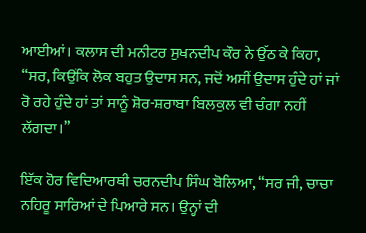ਆਈਆਂ। ਕਲਾਸ ਦੀ ਮਨੀਟਰ ਸੁਖਨਦੀਪ ਕੌਰ ਨੇ ਉੱਠ ਕੇ ਕਿਹਾ, “ਸਰ, ਕਿਉਂਕਿ ਲੋਕ ਬਹੁਤ ਉਦਾਸ ਸਨ, ਜਦੋਂ ਅਸੀਂ ਉਦਾਸ ਹੁੰਦੇ ਹਾਂ ਜਾਂ ਰੋ ਰਹੇ ਹੁੰਦੇ ਹਾਂ ਤਾਂ ਸਾਨੂੰ ਸ਼ੋਰ-ਸ਼ਰਾਬਾ ਬਿਲਕੁਲ ਵੀ ਚੰਗਾ ਨਹੀਂ ਲੱਗਦਾ।”

ਇੱਕ ਹੋਰ ਵਿਦਿਆਰਥੀ ਚਰਨਦੀਪ ਸਿੰਘ ਬੋਲਿਆ, “ਸਰ ਜੀ, ਚਾਚਾ ਨਹਿਰੂ ਸਾਰਿਆਂ ਦੇ ਪਿਆਰੇ ਸਨ। ਉਨ੍ਹਾਂ ਦੀ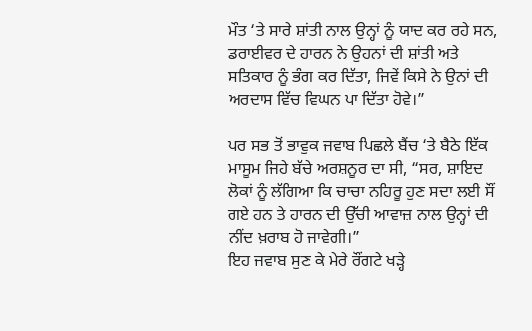ਮੌਤ ‘ਤੇ ਸਾਰੇ ਸ਼ਾਂਤੀ ਨਾਲ ਉਨ੍ਹਾਂ ਨੂੰ ਯਾਦ ਕਰ ਰਹੇ ਸਨ, ਡਰਾਈਵਰ ਦੇ ਹਾਰਨ ਨੇ ਉਹਨਾਂ ਦੀ ਸ਼ਾਂਤੀ ਅਤੇ ਸਤਿਕਾਰ ਨੂੰ ਭੰਗ ਕਰ ਦਿੱਤਾ, ਜਿਵੇਂ ਕਿਸੇ ਨੇ ਉਨਾਂ ਦੀ ਅਰਦਾਸ ਵਿੱਚ ਵਿਘਨ ਪਾ ਦਿੱਤਾ ਹੋਵੇ।”

ਪਰ ਸਭ ਤੋਂ ਭਾਵੁਕ ਜਵਾਬ ਪਿਛਲੇ ਬੈਂਚ ‘ਤੇ ਬੈਠੇ ਇੱਕ ਮਾਸੂਮ ਜਿਹੇ ਬੱਚੇ ਅਰਸ਼ਨੂਰ ਦਾ ਸੀ, “ਸਰ, ਸ਼ਾਇਦ ਲੋਕਾਂ ਨੂੰ ਲੱਗਿਆ ਕਿ ਚਾਚਾ ਨਹਿਰੂ ਹੁਣ ਸਦਾ ਲਈ ਸੌਂ ਗਏ ਹਨ ਤੇ ਹਾਰਨ ਦੀ ਉੱਚੀ ਆਵਾਜ਼ ਨਾਲ ਉਨ੍ਹਾਂ ਦੀ ਨੀਂਦ ਖ਼ਰਾਬ ਹੋ ਜਾਵੇਗੀ।”
ਇਹ ਜਵਾਬ ਸੁਣ ਕੇ ਮੇਰੇ ਰੌਂਗਟੇ ਖੜ੍ਹੇ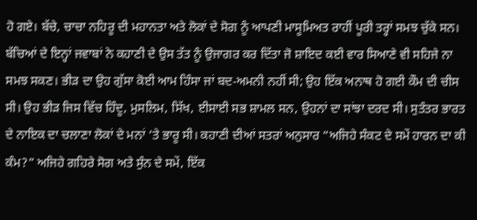ਹੋ ਗਏ। ਬੱਚੇ, ਚਾਚਾ ਨਹਿਰੂ ਦੀ ਮਹਾਨਤਾ ਅਤੇ ਲੋਕਾਂ ਦੇ ਸੋਗ ਨੂੰ ਆਪਣੀ ਮਾਸੂਮਿਅਤ ਰਾਹੀਂ ਪੂਰੀ ਤਰ੍ਹਾਂ ਸਮਝ ਚੁੱਕੇ ਸਨ। ਬੱਚਿਆਂ ਦੇ ਇਨ੍ਹਾਂ ਜਵਾਬਾਂ ਨੇ ਕਹਾਣੀ ਦੇ ਉਸ ਤੱਤ ਨੂੰ ਉਜਾਗਰ ਕਰ ਦਿੱਤਾ ਜੋ ਸ਼ਾਇਦ ਕਈ ਵਾਰ ਸਿਆਣੇ ਵੀ ਸਹਿਜੇ ਨਾ ਸਮਝ ਸਕਣ। ਭੀੜ ਦਾ ਉਹ ਗੁੱਸਾ ਕੋਈ ਆਮ ਹਿੰਸਾ ਜਾਂ ਬਦ-ਅਮਨੀ ਨਹੀਂ ਸੀ; ਉਹ ਇੱਕ ਅਨਾਥ ਹੋ ਗਈ ਕੌਮ ਦੀ ਚੀਸ ਸੀ। ਉਹ ਭੀੜ ਜਿਸ ਵਿੱਚ ਹਿੰਦੂ, ਮੁਸਲਿਮ, ਸਿੱਖ, ਈਸਾਈ ਸਭ ਸ਼ਾਮਲ ਸਨ, ਉਹਨਾਂ ਦਾ ਸਾਂਝਾ ਦਰਦ ਸੀ। ਸੁਤੰਤਰ ਭਾਰਤ ਦੇ ਨਾਇਕ ਦਾ ਚਲਾਣਾ ਲੋਕਾਂ ਦੇ ਮਨਾਂ ‘ਤੇ ਭਾਰੂ ਸੀ। ਕਹਾਣੀ ਦੀਆਂ ਸਤਰਾਂ ਅਨੁਸਾਰ “ਅਜਿਹੇ ਸੰਕਟ ਦੇ ਸਮੇਂ ਹਾਰਨ ਦਾ ਕੀ ਕੰਮ?” ਅਜਿਹੇ ਗਹਿਰੇ ਸੋਗ ਅਤੇ ਸੁੰਨ ਦੇ ਸਮੇਂ, ਇੱਕ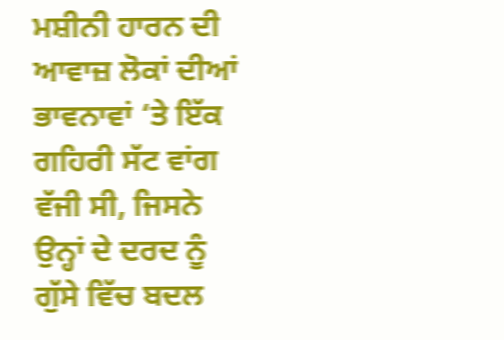ਮਸ਼ੀਨੀ ਹਾਰਨ ਦੀ ਆਵਾਜ਼ ਲੋਕਾਂ ਦੀਆਂ ਭਾਵਨਾਵਾਂ ‘ਤੇ ਇੱਕ ਗਹਿਰੀ ਸੱਟ ਵਾਂਗ ਵੱਜੀ ਸੀ, ਜਿਸਨੇ ਉਨ੍ਹਾਂ ਦੇ ਦਰਦ ਨੂੰ ਗੁੱਸੇ ਵਿੱਚ ਬਦਲ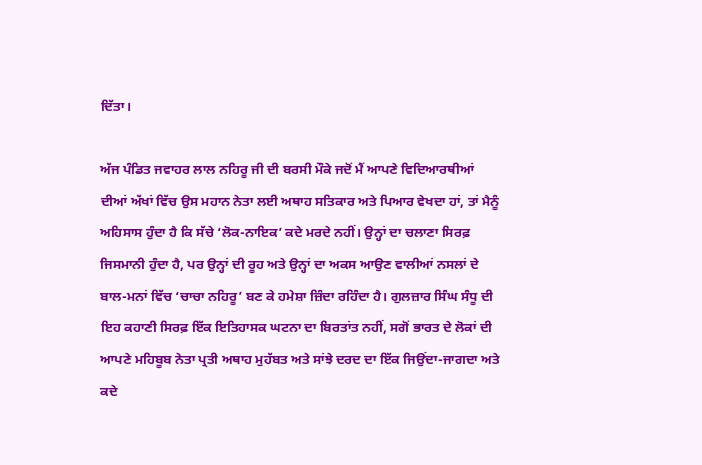ਦਿੱਤਾ।

ਅੱਜ ਪੰਡਿਤ ਜਵਾਹਰ ਲਾਲ ਨਹਿਰੂ ਜੀ ਦੀ ਬਰਸੀ ਮੌਕੇ ਜਦੋਂ ਮੈਂ ਆਪਣੇ ਵਿਦਿਆਰਥੀਆਂ ਦੀਆਂ ਅੱਖਾਂ ਵਿੱਚ ਉਸ ਮਹਾਨ ਨੇਤਾ ਲਈ ਅਥਾਹ ਸਤਿਕਾਰ ਅਤੇ ਪਿਆਰ ਵੇਖਦਾ ਹਾਂ, ਤਾਂ ਮੈਨੂੰ ਅਹਿਸਾਸ ਹੁੰਦਾ ਹੈ ਕਿ ਸੱਚੇ ‘ਲੋਕ-ਨਾਇਕ’ ਕਦੇ ਮਰਦੇ ਨਹੀਂ। ਉਨ੍ਹਾਂ ਦਾ ਚਲਾਣਾ ਸਿਰਫ਼ ਜਿਸਮਾਨੀ ਹੁੰਦਾ ਹੈ, ਪਰ ਉਨ੍ਹਾਂ ਦੀ ਰੂਹ ਅਤੇ ਉਨ੍ਹਾਂ ਦਾ ਅਕਸ ਆਉਣ ਵਾਲੀਆਂ ਨਸਲਾਂ ਦੇ ਬਾਲ-ਮਨਾਂ ਵਿੱਚ ‘ਚਾਚਾ ਨਹਿਰੂ’ ਬਣ ਕੇ ਹਮੇਸ਼ਾ ਜ਼ਿੰਦਾ ਰਹਿੰਦਾ ਹੈ। ਗੁਲਜ਼ਾਰ ਸਿੰਘ ਸੰਧੂ ਦੀ ਇਹ ਕਹਾਣੀ ਸਿਰਫ਼ ਇੱਕ ਇਤਿਹਾਸਕ ਘਟਨਾ ਦਾ ਬਿਰਤਾਂਤ ਨਹੀਂ, ਸਗੋਂ ਭਾਰਤ ਦੇ ਲੋਕਾਂ ਦੀ ਆਪਣੇ ਮਹਿਬੂਬ ਨੇਤਾ ਪ੍ਰਤੀ ਅਥਾਹ ਮੁਹੱਬਤ ਅਤੇ ਸਾਂਝੇ ਦਰਦ ਦਾ ਇੱਕ ਜਿਉਂਦਾ-ਜਾਗਦਾ ਅਤੇ ਕਦੇ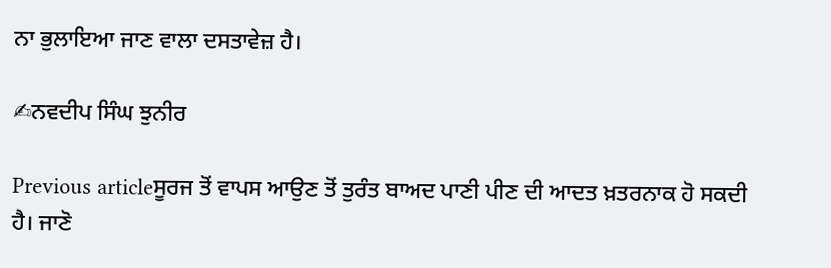ਨਾ ਭੁਲਾਇਆ ਜਾਣ ਵਾਲਾ ਦਸਤਾਵੇਜ਼ ਹੈ।

✍ਨਵਦੀਪ ਸਿੰਘ ਝੁਨੀਰ

Previous articleਸੂਰਜ ਤੋਂ ਵਾਪਸ ਆਉਣ ਤੋਂ ਤੁਰੰਤ ਬਾਅਦ ਪਾਣੀ ਪੀਣ ਦੀ ਆਦਤ ਖ਼ਤਰਨਾਕ ਹੋ ਸਕਦੀ ਹੈ। ਜਾਣੋ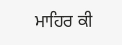ਮਾਹਿਰ ਕੀ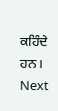ਕਹਿੰਦੇ ਹਨ।
Next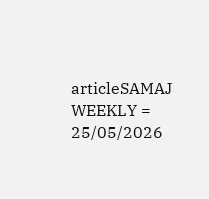articleSAMAJ WEEKLY = 25/05/2026